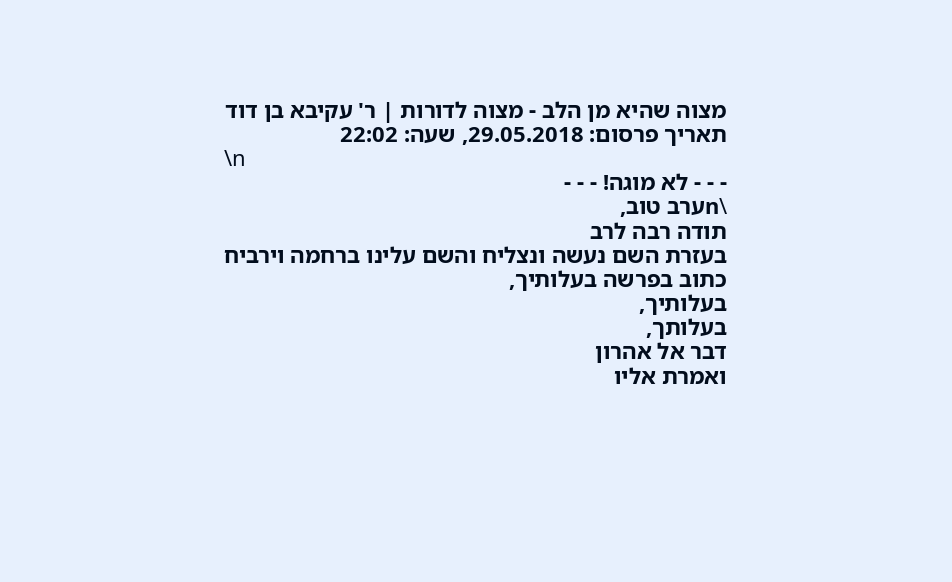מצוה שהיא מן הלב - מצוה לדורות | ר' עקיבא בן דוד
תאריך פרסום: 29.05.2018, שעה: 22:02
\n
- - - לא מוגה! - - -
\nערב טוב,
תודה רבה לרב
בעזרת השם נעשה ונצליח והשם עלינו ברחמה וירביח
כתוב בפרשה בעלותיך,
בעלותיך,
בעלותך,
דבר אל אהרון
ואמרת אליו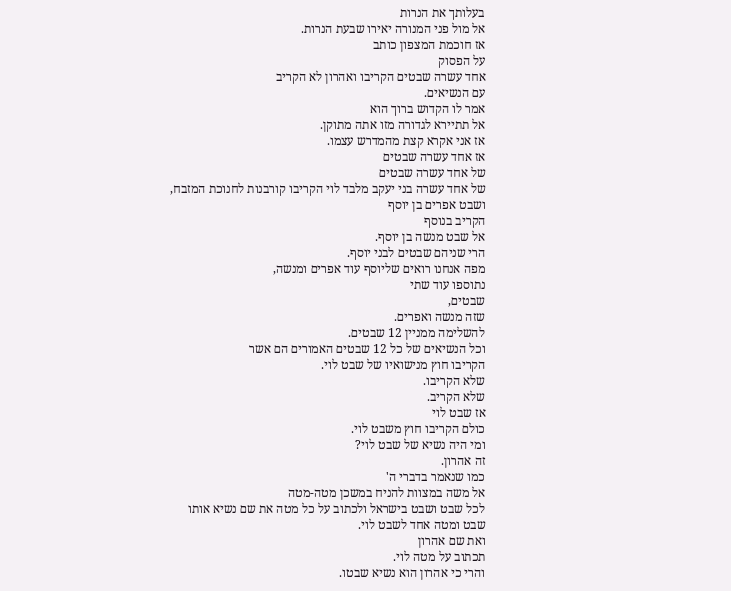בעלותך את הנרות
אל מול פני המנורה יאירו שבעת הנרות.
אז חוכמת המצפון כותב
על הפסוק
אחד עשרה שבטים הקריבו ואהרון לא הקריב
עם הנשיאים.
אמר לו הקדוש ברוך הוא
אל תתיירא לגדורה מזו אתה מתוקן.
אז אני אקרא קצת מהמדרש עצמו.
אז אחד עשרה שבטים
של אחד עשרה שבטים
של אחד עשרה בני יעקב מלבד לוי הקריבו קורבנות לחנוכת המזבח,
ושבט אפרים בן יוסף
הקריב בנוסף
אל שבט מנשה בן יוסף.
הרי שניהם שבטים לבני יוסף.
מפה אנחנו רואים שליוסף עוד אפרים ומנשה,
נתוספו עוד שתי
שבטים,
שזה מנשה ואפרים.
להשלימה ממניין 12 שבטים.
וכל הנשיאים של כל 12 שבטים האמורים הם אשר
הקריבו חוץ מנישואיו של שבט לוי.
שלא הקריבו.
שלא הקריב.
אז שבט לוי
כולם הקריבו חוץ משבט לוי.
ומי היה נשיא של שבט לוי?
זה אהרון.
כמו שנאמר בדברי ה'
אל משה במצוות להניח במשכן מטה-מטה
לכל שבט ושבט בישראל ולכתוב על כל מטה את שם נשיא אותו שבט ומטה אחד לשבט לוי.
ואת שם אהרון
תכתוב על מטה לוי.
והרי כי אהרון הוא נשיא שבטו.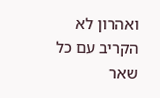ואהרון לא הקריב עם כל שאר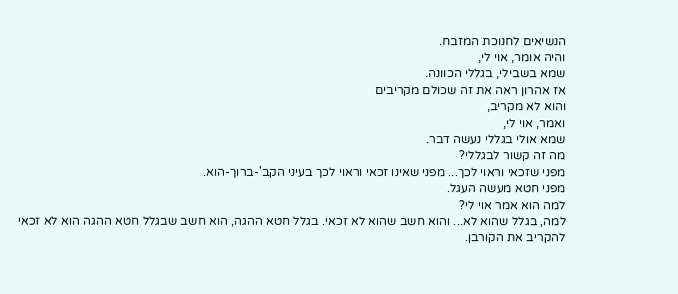הנשיאים לחנוכת המזבח.
והיה אומר, אוי לי,
שמא בשבילי, בגללי הכוונה.
אז אהרון ראה את זה שכולם מקריבים
והוא לא מקריב,
ואמר, אוי לי,
שמא אולי בגללי נעשה דבר.
מה זה קשור לבגללי?
מפני שזכאי וראוי לכך... מפני שאינו זכאי וראוי לכך בעיני הקב'-ברוך-הוא.
מפני חטא מעשה העגל.
למה הוא אמר אוי לי?
למה, בגלל שהוא לא... והוא חשב שהוא לא זכאי. בגלל חטא ההגה, הוא חשב שבגלל חטא ההגה הוא לא זכאי
להקריב את הקורבן.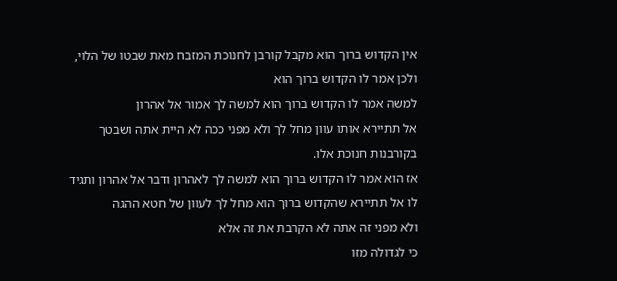אין הקדוש ברוך הוא מקבל קורבן לחנוכת המזבח מאת שבטו של הלוי,
ולכן אמר לו הקדוש ברוך הוא
למשה אמר לו הקדוש ברוך הוא למשה לך אמור אל אהרון
אל תתיירא אותו עוון מחל לך ולא מפני ככה לא היית אתה ושבטך בקורבנות חנוכת אלו.
אז הוא אמר לו הקדוש ברוך הוא למשה לך לאהרון ודבר אל אהרון ותגיד לו אל תתיירא שהקדוש ברוך הוא מחל לך לעוון של חטא ההגה
ולא מפני זה אתה לא הקרבת את זה אלא
כי לגדולה מזו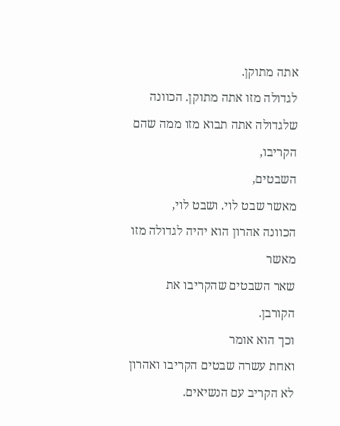אתה מתוקן.
לגדולה מזו אתה מתוקן. הכוונה שלגדולה אתה תבוא מזו ממה שהם הקריבו,
השבטים,
מאשר שבט לוי. ושבט לוי,
הכוונה אהרון הוא יהיה לגדולה מזו מאשר
שאר השבטים שהקריבו את הקורבן.
וכך הוא אומר
ואחת עשרה שבטים הקריבו ואהרון לא הקריב עם הנשיאים.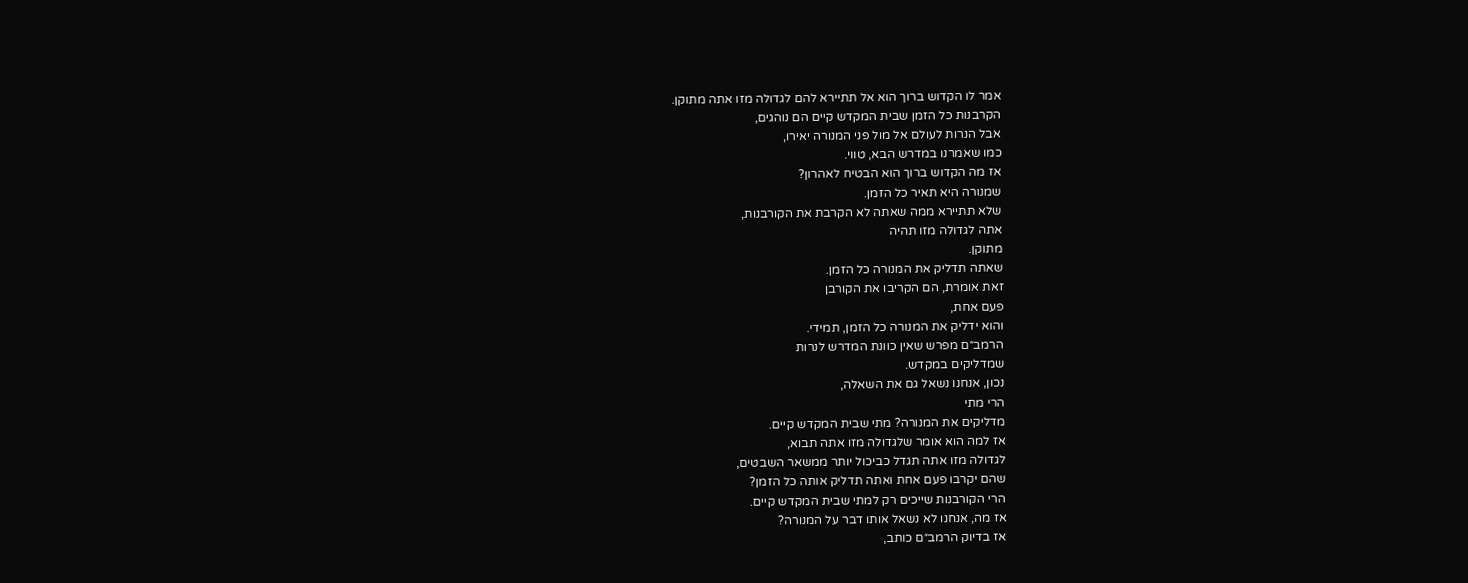אמר לו הקדוש ברוך הוא אל תתיירא להם לגדולה מזו אתה מתוקן.
הקרבנות כל הזמן שבית המקדש קיים הם נוהגים,
אבל הנרות לעולם אל מול פני המנורה יאירו,
כמו שאמרנו במדרש הבא, טווי.
אז מה הקדוש ברוך הוא הבטיח לאהרון?
שמנורה היא תאיר כל הזמן.
שלא תתיירא ממה שאתה לא הקרבת את הקורבנות,
אתה לגדולה מזו תהיה
מתוקן.
שאתה תדליק את המנורה כל הזמן.
זאת אומרת, הם הקריבו את הקורבן
פעם אחת,
והוא ידליק את המנורה כל הזמן, תמידי.
הרמב״ם מפרש שאין כוונת המדרש לנרות
שמדליקים במקדש.
נכון, אנחנו נשאל גם את השאלה,
הרי מתי
מדליקים את המנורה? מתי שבית המקדש קיים.
אז למה הוא אומר שלגדולה מזו אתה תבוא,
לגדולה מזו אתה תגדל כביכול יותר ממשאר השבטים,
שהם יקרבו פעם אחת ואתה תדליק אותה כל הזמן?
הרי הקורבנות שייכים רק למתי שבית המקדש קיים.
אז מה, אנחנו לא נשאל אותו דבר על המנורה?
אז בדיוק הרמב״ם כותב,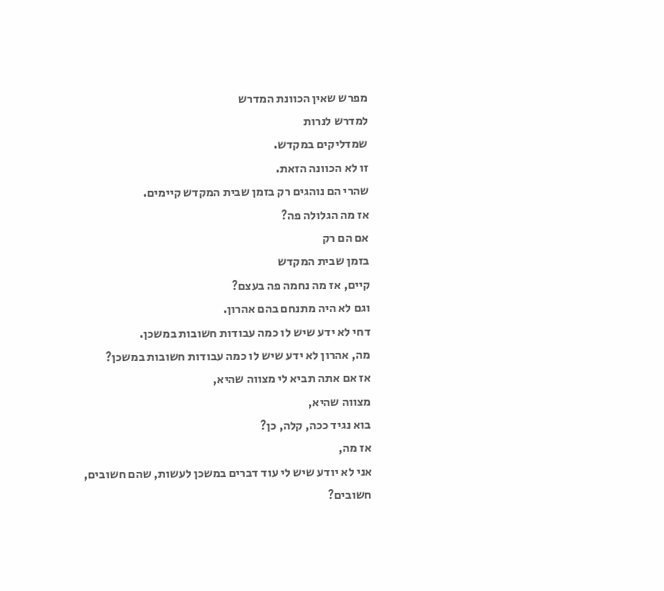מפרש שאין הכוונת המדרש
למדרש לנרות
שמדליקים במקדש.
זו לא הכוונה הזאת.
שהרי הם נוהגים רק בזמן שבית המקדש קיימים.
אז מה הגלולה פה?
אם הם רק
בזמן שבית המקדש
קיים, אז מה נחמה פה בעצם?
וגם לא היה מתנחם בהם אהרון.
דחי לא ידע שיש לו כמה עבודות חשובות במשכן.
מה, אהרון לא ידע שיש לו כמה עבודות חשובות במשכן?
אז אם אתה תביא לי מצווה שהיא,
מצווה שהיא,
בוא נגיד ככה, קלה, כן?
אז מה,
אני לא יודע שיש לי עוד דברים במשכן לעשות, שהם חשובים,
חשובים?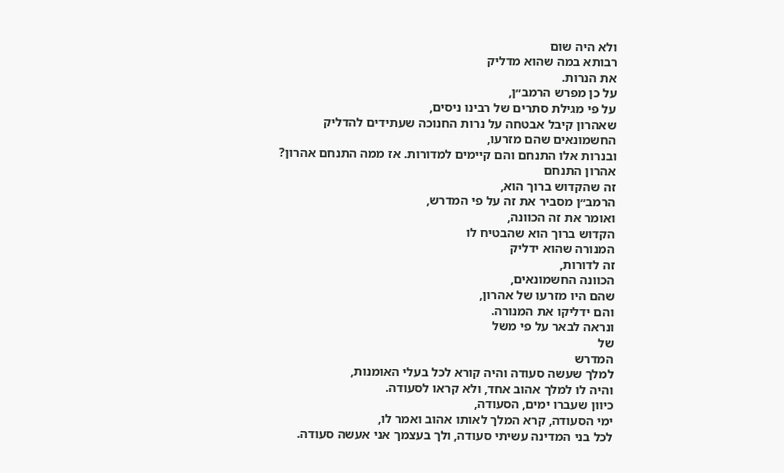ולא היה שום
רבותא במה שהוא מדליק
את הנרות.
על כן מפרש הרמב״ן,
על פי מגילת סתרים של רבינו ניסים,
שאהרון קיבל אבטחה על נרות החנוכה שעתידים להדליק
החשמונאים שהם מזרעו,
ובנרות אלו התנחם והם קיימים למדורות. אז ממה התנחם אהרון?
אהרון התנחם
זה שהקדוש ברוך הוא,
הרמב״ן מסביר את זה על פי המדרש,
ואומר את זה הכוונה,
הקדוש ברוך הוא שהבטיח לו
המנורה שהוא ידליק
זה לדורות,
הכוונה החשמונאים,
שהם היו מזרעו של אהרון,
והם ידליקו את המנורה.
ונראה לבאר על פי משל
של
המדרש
למלך שעשה סעודה והיה קורא לכל בעלי האומנות,
והיה לו למלך אהוב אחד, ולא קראו לסעודה.
כיוון שעברו ימים, הסעודה,
ימי הסעודה, קרא המלך לאותו אהוב ואמר לו,
לכל בני המדינה עשיתי סעודה, ולך בעצמך אני אעשה סעודה.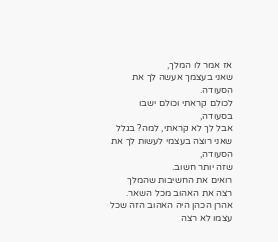אז אמר לו המלך,
שאני בעצמך אעשה לך את הסעודה.
לכולם קראתי וכולם ישבו בסעודה,
אבל לך לא קראתי, למה? בגלל שאני רוצה בעצמי לעשות לך את הסעודה,
שזה יותר חשוב.
רואים את החשיבות שהמלך רצה את האהוב מכל השאר.
אהרן הכהן היה האהוב הזה שכל עצמו לא רצה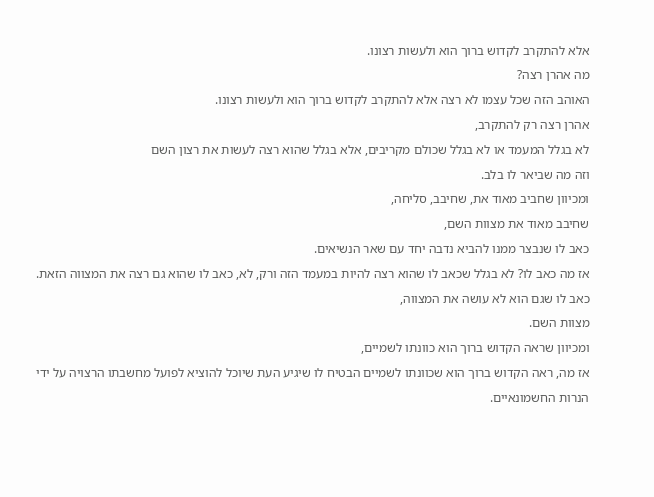אלא להתקרב לקדוש ברוך הוא ולעשות רצונו.
מה אהרן רצה?
האוהב הזה שכל עצמו לא רצה אלא להתקרב לקדוש ברוך הוא ולעשות רצונו.
אהרן רצה רק להתקרב,
לא בגלל המעמד או לא בגלל שכולם מקריבים, אלא בגלל שהוא רצה לעשות את רצון השם
וזה מה שביאר לו בלב.
ומכיוון שחביב מאוד את, שחיבב, סליחה,
שחיבב מאוד את מצוות השם,
כאב לו שנבצר ממנו להביא נדבה יחד עם שאר הנשיאים.
אז מה כאב לו? לא בגלל שכאב לו שהוא רצה להיות במעמד הזה ורק, לא, כאב לו שהוא גם רצה את המצווה הזאת.
כאב לו שגם הוא לא עושה את המצווה,
מצוות השם.
ומכיוון שראה הקדוש ברוך הוא כוונתו לשמיים,
אז מה, ראה הקדוש ברוך הוא שכוונתו לשמיים הבטיח לו שיגיע העת שיוכל להוציא לפועל מחשבתו הרצויה על ידי הנרות החשמונאיים.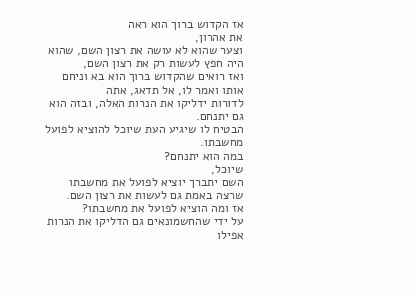אז הקדוש ברוך הוא ראה
את אהרון,
וצער שהוא לא עושה את רצון השם, שהוא היה חפץ לעשות רק את רצון השם,
ואז רואים שהקדוש ברוך הוא בא וניחם אותו ואמר לו, אל תדאג, אתה
לדורות ידליקו את הנרות האלה, ובזה הוא גם יתנחם.
הבטיח לו שיגיע העת שיוכל להוציא לפועל מחשבתו.
במה הוא יתנחם?
שיוכל,
השם יתברך יוציא לפועל את מחשבתו שרצה באמת גם לעשות את רצון השם.
אז ומה הוציא לפועל את מחשבתו?
על ידי שהחשמונאים גם הדליקו את הנרות אפילו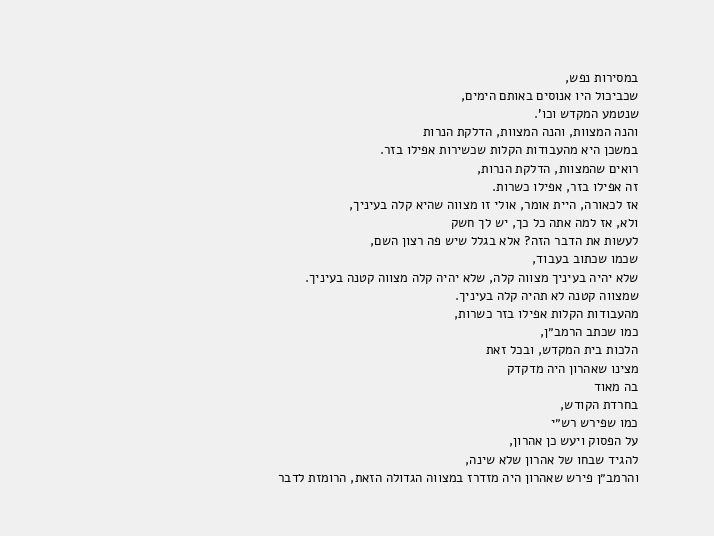במסירות נפש,
שכביכול היו אנוסים באותם הימים,
שנטמע המקדש וכו'.
והנה המצוות, והנה המצוות, הדלקת הנרות
במשכן היא מהעבודות הקלות שכשירות אפילו בזר.
רואים שהמצוות, הדלקת הנרות,
זה אפילו בזר, אפילו כשרות.
אז לכאורה, היית אומר, אולי זו מצווה שהיא קלה בעיניך,
ולא, אז למה אתה כל כך, יש לך חשק
לעשות את הדבר הזה? אלא בגלל שיש פה רצון השם,
שכמו שכתוב בעבוד,
שלא יהיה בעיניך מצווה קלה, שלא יהיה קלה מצווה קטנה בעיניך.
שמצווה קטנה לא תהיה קלה בעיניך.
מהעבודות הקלות אפילו בזר כשרות,
כמו שכתב הרמב״ן,
הלכות בית המקדש, ובכל זאת
מצינו שאהרון היה מדקדק
בה מאוד
בחרדת הקודש,
כמו שפירש רש״י
על הפסוק ויעש כן אהרון,
להגיד שבחו של אהרון שלא שינה,
והרמב״ן פירש שאהרון היה מזדרז במצווה הגדולה הזאת, הרומזת לדבר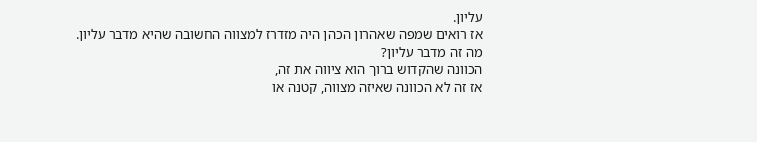עליון.
אז רואים שמפה שאהרון הכהן היה מזדרז למצווה החשובה שהיא מדבר עליון.
מה זה מדבר עליון?
הכוונה שהקדוש ברוך הוא ציווה את זה,
אז זה לא הכוונה שאיזה מצווה, קטנה או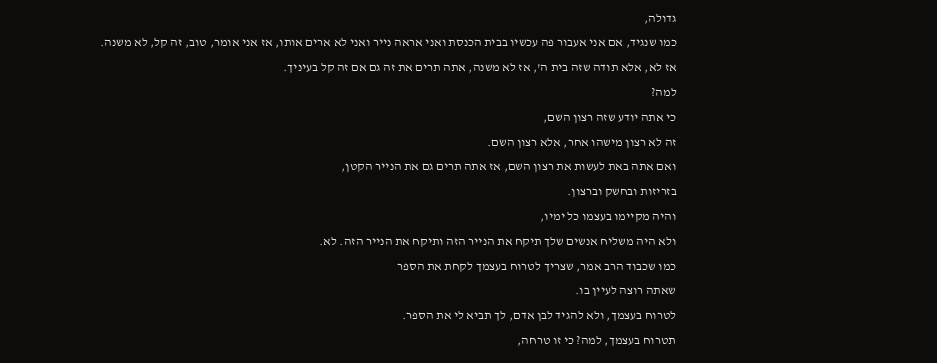גדולה,
כמו שנגיד, אם אני אעבור פה עכשיו בבית הכנסת ואני אראה נייר ואני לא ארים אותו, אז אני אומר, טוב, זה קל, לא משנה.
אז לא, אלא תודה שזה בית ה', אז לא משנה, אתה תרים את זה גם אם זה קל בעיניך.
למה?
כי אתה יודע שזה רצון השם,
זה לא רצון מישהו אחר, אלא רצון השם.
ואם אתה באת לעשות את רצון השם, אז אתה תרים גם את הנייר הקטן,
בזריזות ובחשק וברצון.
והיה מקיימו בעצמו כל ימיו,
ולא היה משליח אנשים שלך תיקח את הנייר הזה ותיקח את הנייר הזה. לא.
כמו שכבוד הרב אמר, שצריך לטרוח בעצמך לקחת את הספר
שאתה רוצה לעיין בו.
לטרוח בעצמך, ולא להגיד לבן אדם, לך תביא לי את הספר.
תטרוח בעצמך, למה? כי זו טרחה,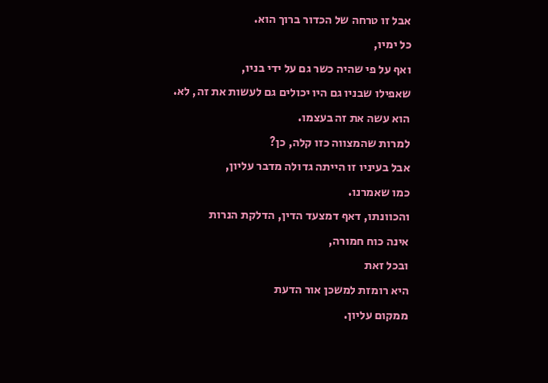אבל זו טרחה של הכדור ברוך הוא.
כל ימיו,
ואף על פי שהיה כשר גם על ידי בניו,
שאפילו שבניו גם היו יכולים גם לעשות את זה, לא.
הוא עשה את זה בעצמו.
למרות שהמצווה כזו קלה, כן?
אבל בעיניו זו הייתה גדולה מדבר עליון,
כמו שאמרנו.
והכוונתו, דאף דמצעד הדין, הדלקת הנרות
אינה כוח חמורה,
ובכל זאת
היא רומזת למשכן אור הדעת
ממקום עליון.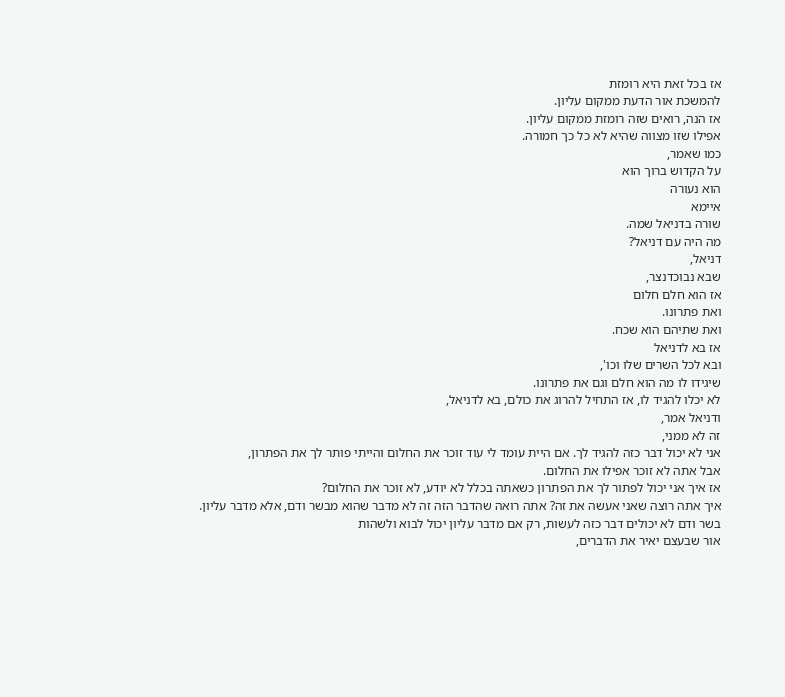אז בכל זאת היא רומזת
להמשכת אור הדעת ממקום עליון.
אז הנה, רואים שזה רומזת ממקום עליון.
אפילו שזו מצווה שהיא לא כל כך חמורה.
כמו שאמר,
על הקדוש ברוך הוא
הוא נעורה
איימא
שורה בדניאל שמה.
מה היה עם דניאל?
דניאל,
שבא נבוכדנצר,
אז הוא חלם חלום
ואת פתרונו.
ואת שתיהם הוא שכח.
אז בא לדניאל
ובא לכל השרים שלו וכו',
שיגידו לו מה הוא חלם וגם את פתרונו.
לא יכלו להגיד לו, אז התחיל להרוג את כולם, בא לדניאל,
ודניאל אמר,
זה לא ממני,
אני לא יכול דבר כזה להגיד לך. אם היית עומד לי עוד זוכר את החלום והייתי פותר לך את הפתרון,
אבל אתה לא זוכר אפילו את החלום.
אז איך אני יכול לפתור לך את הפתרון כשאתה בכלל לא יודע, לא זוכר את החלום?
איך אתה רוצה שאני אעשה את זה? אתה רואה שהדבר הזה זה לא מדבר שהוא מבשר ודם, אלא מדבר עליון.
בשר ודם לא יכולים דבר כזה לעשות, רק אם מדבר עליון יכול לבוא ולשהות
אור שבעצם יאיר את הדברים,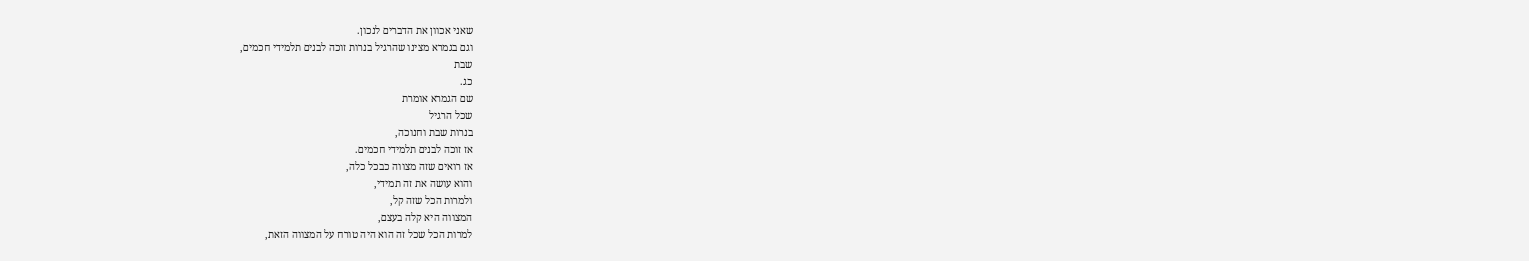שאני אכוון את הדברים לנכון.
וגם בגמרא מצינו שהרגיל בנרות זוכה לבנים תלמידי חכמים,
שבת
כג.
שם הגמרא אומרת
שכל הרגיל
בנרות שבת וחנוכה,
אז זוכה לבנים תלמידי חכמים.
אז רואים שזה מצווה כבכל כלה,
והוא עושה את זה תמידי,
ולמרות הכל שזה קל,
המצווה היא קלה בעצם,
למרות הכל שכל זה הוא היה טורח על המצווה הזאת,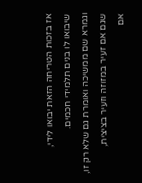אז בזכות הטריחה הזאת יבואו לידי,
שיבואו לו בנים תלמידי חכמים.
וגמרא שם ממשיכה ואומרת גם שלא רק זו,
שגם אם זעיר במזוזה וזעיר בציצית,
אם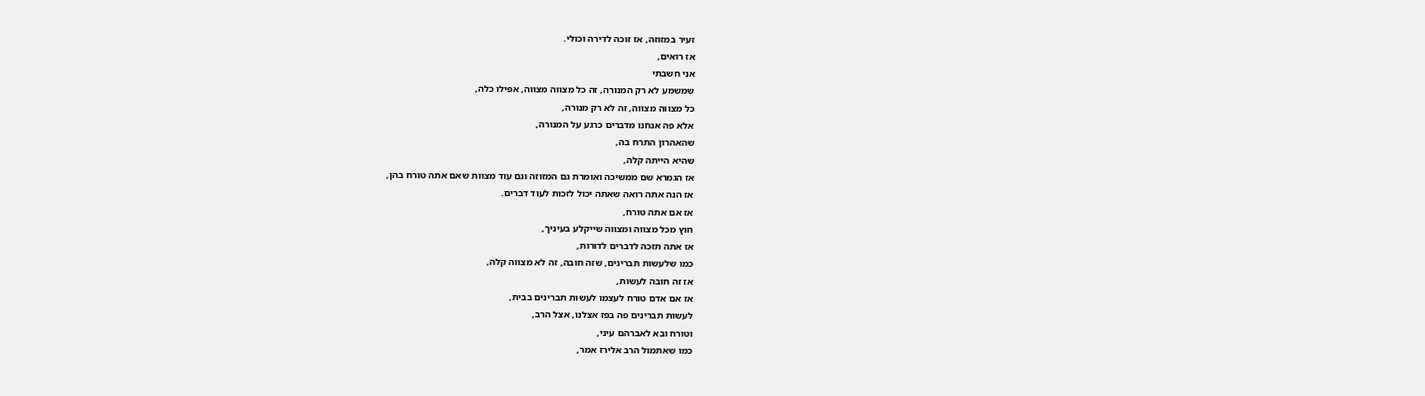זעיר במזוזה, אז זוכה לדירה וכולי.
אז רואים,
אני חשבתי
שמשמע לא רק המנורה, זה כל מצווה מצווה, אפילו כלה,
כל מצווה מצווה, זה לא רק מנורה,
אלא פה אנחנו מדברים כרגע על המנורה,
שהאהרון התרח בה,
שהיא הייתה קלה,
אז הגמרא שם ממשיכה ואומרת גם המזוזה וגם עוד מצוות שאם אתה טורח בהן,
אז הנה אתה רואה שאתה יכול לזכות לעוד דברים.
אז אם אתה טורח,
חוץ מכל מצווה ומצווה שייקלע בעיניך,
אז אתה תזכה לדברים לדורות,
כמו שלעשות תברינים, שזה חובה, זה לא מצווה קלה,
אז זה חובה לעשות,
אז אם אדם טורח לעצמו לעשות תברינים בבית,
לעשות תברינים פה בפז אצלנו, אצל הרב,
וטורח ובא לאברהם עיני,
כמו שאתמול הרב אלירז אמר,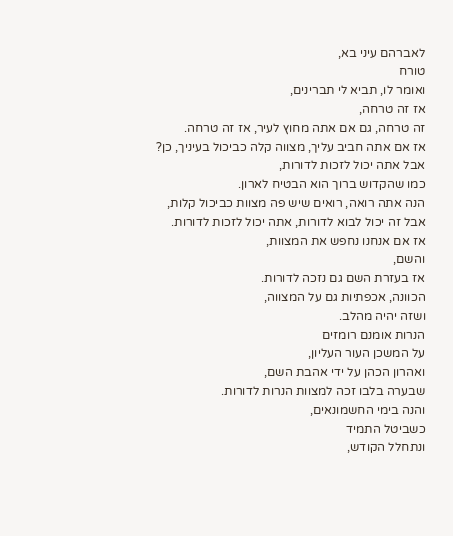לאברהם עיני בא,
טורח
ואומר לו, תביא לי תברינים,
אז זה טרחה,
זה טרחה, גם אם אתה מחוץ לעיר, אז זה טרחה.
אז אם אתה חביב עליך, מצווה קלה כביכול בעיניך, כן?
אבל אתה יכול לזכות לדורות,
כמו שהקדוש ברוך הוא הבטיח לארון.
הנה אתה רואה, רואים שיש פה מצוות כביכול קלות,
אבל זה יכול לבוא לדורות, אתה יכול לזכות לדורות.
אז אם אנחנו נחפש את המצוות,
והשם,
אז בעזרת השם גם נזכה לדורות.
הכוונה, אכפתיות גם על המצווה,
ושזה יהיה מהלב.
הנרות אומנם רומזים
על המשכן העור העליון,
ואהרון הכהן על ידי אהבת השם,
שבערה בלבו זכה למצוות הנרות לדורות.
והנה בימי החשמונאים,
כשביטל התמיד
ונתחלל הקודש,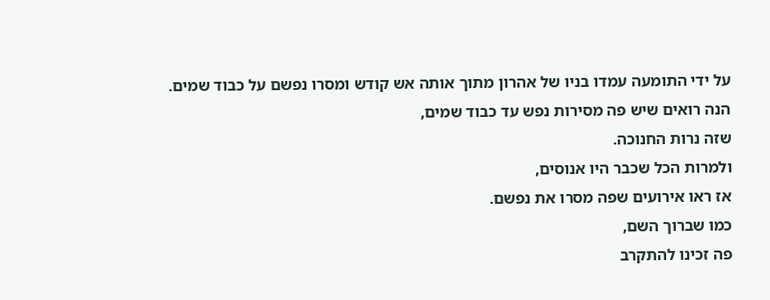על ידי התומעה עמדו בניו של אהרון מתוך אותה אש קודש ומסרו נפשם על כבוד שמים.
הנה רואים שיש פה מסירות נפש עד כבוד שמים,
שזה נרות החנוכה.
ולמרות הכל שכבר היו אנוסים,
אז ראו אירועים שפה מסרו את נפשם.
כמו שברוך השם,
פה זכינו להתקרב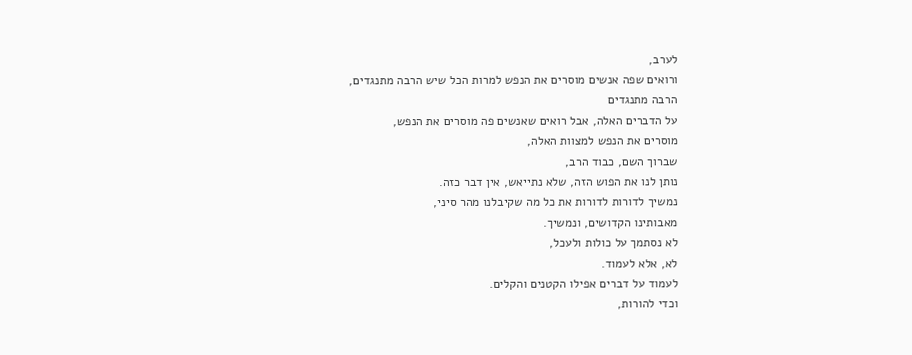לערב,
ורואים שפה אנשים מוסרים את הנפש למרות הכל שיש הרבה מתנגדים,
הרבה מתנגדים
על הדברים האלה, אבל רואים שאנשים פה מוסרים את הנפש,
מוסרים את הנפש למצוות האלה,
שברוך השם, כבוד הרב,
נותן לנו את הפוש הזה, שלא נתייאש, אין דבר כזה.
נמשיך לדורות לדורות את כל מה שקיבלנו מהר סיני,
מאבותינו הקדושים, ונמשיך.
לא נסתמך על כולות ולעכל,
לא, אלא לעמוד.
לעמוד על דברים אפילו הקטנים והקלים.
וכדי להורות,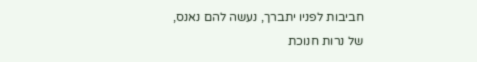חביבות לפניו יתברך, נעשה להם נאנס,
של נרות חנוכת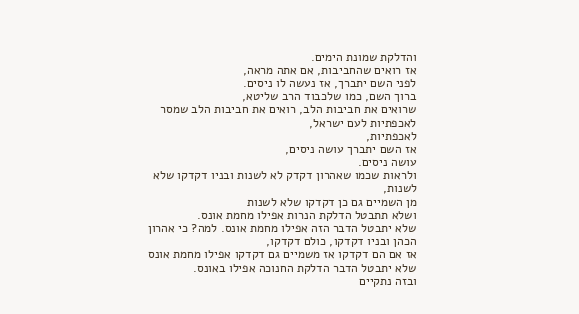והדלקת שמונת הימים.
אז רואים שהחביבות, אם אתה מראה,
לפני השם יתברך, אז נעשה לו ניסים.
ברוך השם, כמו שלכבוד הרב שליטא,
שרואים את חביבות הלב, רואים את חביבות הלב שמסר
לאכפתיות לעם ישראל,
לאכפתיות,
אז השם יתברך עושה ניסים,
עושה ניסים.
ולראות שכמו שאהרון דקדק לא לשנות ובניו דקדקו שלא לשנות,
מן השמיים גם כן דקדקו שלא לשנות
ושלא תתבטל הדלקת הנרות אפילו מחמת אונס.
שלא יתבטל הדבר הזה אפילו מחמת אונס. למה? כי אהרון הכהן ובניו דקדקו, כולם דקדקו,
אז אם הם דקדקו אז משמיים גם דקדקו אפילו מחמת אונס שלא יתבטל הדבר הדלקת החנוכה אפילו באונס.
ובזה נתקיים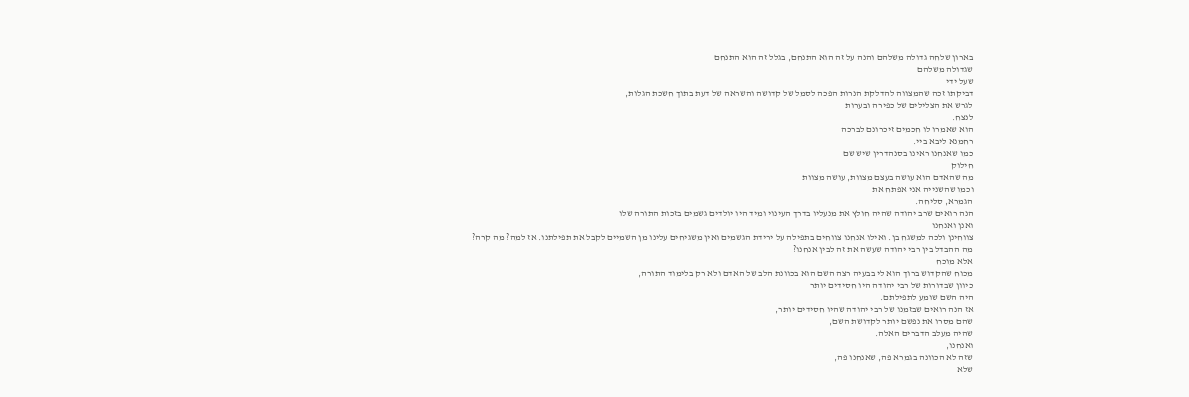בארון שלחה גדולה משלהם והנה על זה הוא התנחם, בגלל זה הוא התנחם
שגדולה משלהם
שעל ידי
דביקתו זכה שהמצווה להדלקת הנרות הפכה לסמל של קדושה והשראה של דעת בתוך חשכת הגלות,
לגרש את הצלילים של כפירה ובערות
לנצח.
הוא שאמרו לו חכמים זיכרונם לברכה
רחמנא ליבא ביי.
כמו שאנחנו ראינו בסנהדרין שיש שם
חילוק
מה שהאדם הוא עושה בעצם מצוות, עושה מצוות
וכמו שהשנייה אני אפתח את
הגמרא, סליחה.
הנה רואים שרב יהודה שהיה חולץ את מנעליו בדרך העינוי ומיד היו יולדים גשמים בזכות התורה שלו
ואנן ואנחנו
צווחינן ולכה למשגח בן. ואילו אנחנו צווחים בתפילה על ירידת הגשמים ואין משגיחים עלינו מן השמיים לקבל את תפילתנו. אז למה? מה קרה?
מה ההבדל בין רבי יהודה שעשה את זה לבין אנחנו?
אלא מוכח
מכוח שהקדוש ברוך הוא לי בבעיה רצה השם הוא בכוונת הלב של האדם ולא רק בלימוד התורה,
כיוון שבדורות של רבי יהודה היו חסידים יותר
היה השם שומע לתפילתם.
אז הנה רואים שבזמנו של רבי יהודה שהיו חסידים יותר,
שהם מסרו את נפשם יותר לקדושת השם,
שהיה מעלב הדברים האלה.
ואנחנו,
שזה לא הכוונה בגמרא פה, שאנחנו פה,
שלא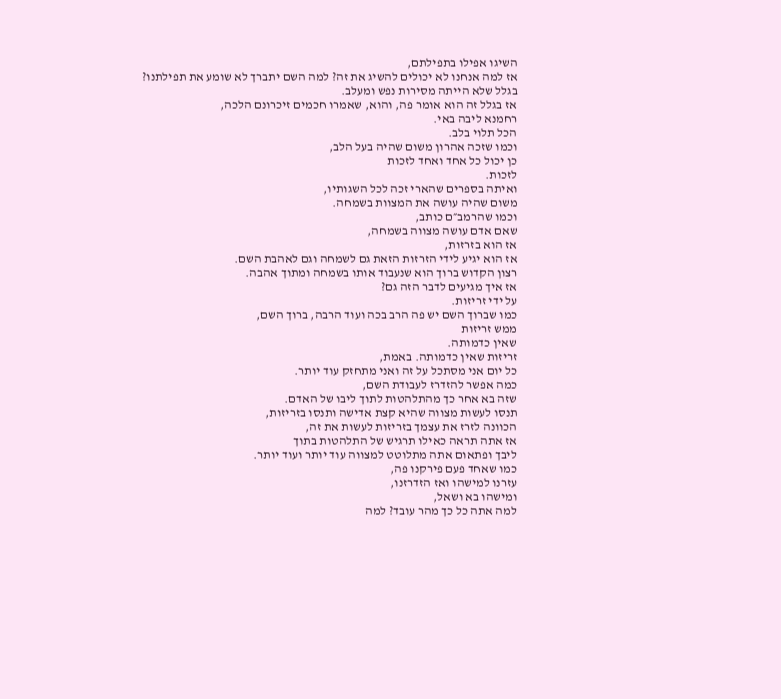השיגו אפילו בתפילתם,
אז למה אנחנו לא יכולים להשיג את זה? למה השם יתברך לא שומע את תפילתנו?
בגלל שלא הייתה מסירות נפש ומעלב.
אז בגלל זה הוא אומר פה, והוא, שאמרו חכמים זיכרונם הלכה,
רחמנא ליבה באי.
הכל תלוי בלב.
וכמו שזכה אהרון משום שהיה בעל הלב,
כן יכול כל אחד ואחד לזכות
לזכות.
ואיתה בספרים שהארי זכה לכל השגותיו,
משום שהיה עושה את המצוות בשמחה.
וכמו שהרמב״ם כותב,
שאם אדם עושה מצווה בשמחה,
אז הוא בזרזות,
אז הוא יגיע לידי הזרזות הזאת גם לשמחה וגם לאהבת השם.
רצון הקדוש ברוך הוא שנעבוד אותו בשמחה ומתוך אהבה.
אז איך מגיעים לדבר הזה גם?
על ידי זריזות.
כמו שברוך השם יש פה הרב בכה ועוד הרבה, ברוך השם,
ממש זריזות
שאין כדמותה.
זריזות שאין כדמותה. באמת,
כל יום אני מסתכל על זה ואני מתחזק עוד יותר.
כמה אפשר להזדרז לעבודת השם,
שזה בא אחר כך מהתלהטות לתוך ליבו של האדם.
תנסו לעשות מצווה שהיא קצת אדישה ותנסו בזריזות,
הכוונה לזרז את עצמך בזריזות לעשות את זה,
אז אתה תראה כאילו תרגיש של התלהטות בתוך
ליבך ופתאום אתה מתלוטט למצווה עוד יותר ועוד יותר.
כמו שאחד פעם פירקנו פה,
עזרנו למישהו ואז הזדרזנו,
ומישהו בא ושאל,
למה אתה כל כך מהר עובד? למה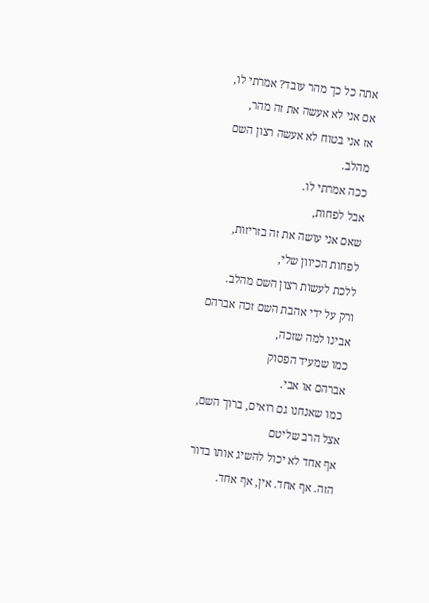אתה כל כך מהר עובד? אמרתי לו,
אם אני לא אעשה את זה מהר,
אז אני בטוח לא אעשה רצון השם מהלב.
ככה אמרתי לו.
אבל לפחות,
שאם אני עושה את זה בזריזות,
לפחות הכיוון שלי,
ללכת לעשות רצון השם מהלב.
ורק על ידי אהבת השם זכה אברהם אבינו למה שזכה,
כמו שמעיד הפסוק
אברהם או אבי.
כמו שאנחנו גם רואים, ברוך השם,
אצל הרב שליטם
אף אחד לא יכול להשיג אותו בדור הזה. אף אחד. אין, אף אחד.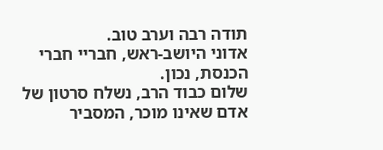תודה רבה וערב טוב.
אדוני היושב-ראש, חבריי חברי הכנסת, נכון.
שלום כבוד הרב, נשלח סרטון של אדם שאינו מוכר, המסביר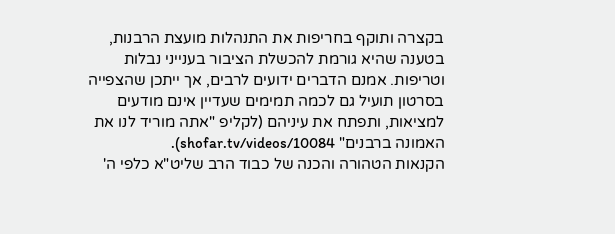בקצרה ותוקף בחריפות את התנהלות מועצת הרבנות, בטענה שהיא גורמת להכשלת הציבור בענייני נבלות וטריפות. אמנם הדברים ידועים לרבים, אך ייתכן שהצפייה בסרטון תועיל גם לכמה תמימים שעדיין אינם מודעים למציאות, ותפתח את עיניהם (לקליפ "אתה מוריד לנו את האמונה ברבנים" shofar.tv/videos/10084).
הקנאות הטהורה והכנה של כבוד הרב שליט"א כלפי ה'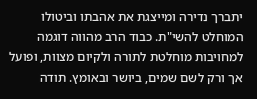יתברך נדירה ומייצגת את אהבתו וביטולו המוחלט להשי"ת. כבוד הרב מהווה דוגמה למחויבות מוחלטת לתורה ולקיום מצוות, ופועל אך ורק לשם שמים, ביושר ובאומץ. תודה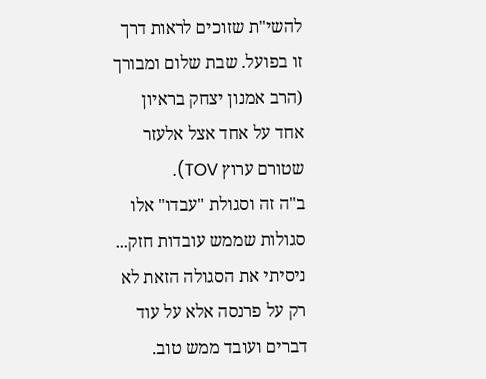להשי"ת שזוכים לראות דרך זו בפועל. שבת שלום ומבורך (הרב אמנון יצחק בראיון אחד על אחד אצל אלעזר שטורם ערוץ TOV).
ב"ה זה וסגולת "עבדו" אלו סגולות שממש עובדות חזק... ניסיתי את הסגולה הזאת לא רק על פרנסה אלא על עוד דברים ועובד ממש טוב.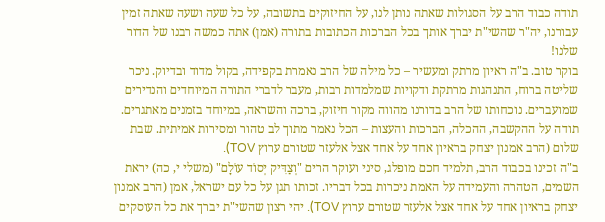תודה כבוד הרב על הסגולות שאתה נותן לנו, על החיזוקים בתשובה, על כל שעה ושעה שאתה זמין עבורנו, יה"ר שהשי"ת יברך אותך בכל הברכות הכתובות בתורה (אמן) אתה כמשה רבנו של הדור שלנו!
בוקר טוב. ב"ה ראיון מרתק ומעשיר – כל מילה של הרב נאמרת בקפידה, בקול מדוד ובדיוק. ניכר שליטה ברוח, התנהגות מרתקת ודקויות שמלמדות רבות, מעבר לדברי התורה המיוחדים והנדירים שמועברים. נוכחותו של הרב בדורנו מהווה מקור חיזוק, ברכה והשראה, במיוחד בזמנים מאתגרים. תודה על ההקשבה, ההכלה, הברכות והעצות – הכל נאמר מתוך לב טהור ומסירות אמיתית. שבת שלום (הרב אמנון יצחק בראיון אחד על אחד אצל אלעזר שטורם ערוץ TOV).
ב"ה זכינו בכבוד הרב, תלמיד חכם מופלג, סיני ועוקר הרים "וְצַדִּיק יְסוֹד עוֹלָם" (משלי י, כה) יראת השמים, הטהרה והעמידה על האמת ניכרות בכל דבריו. זכותו תגן על כל עם ישראל, אמן (הרב אמנון יצחק בראיון אחד על אחד אצל אלעזר שטורם ערוץ TOV). יהי רצון שהשי"ת יברך את כל העוסקים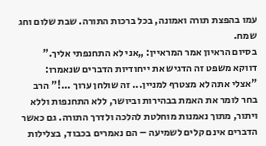עמו בהפצת תורה ואמונה, בכל ברכות התורה. שבת שלום וחג שמח.
בסיום הראיון אמר המראיין: „אני לא התחנפתי אליך.” דווקא משפט זה הדגיש את ייחודיות הדברים שנאמרו: "אצלי אתה לא מצטרף למניין... זה שולחן ערוך ...!" הרב בחר לומר את האמת בבהירות וביושר, ללא התחנפות וללא ויתור, מתוך נאמנות מוחלטת להלכה ולדרך התורה. גם כאשר הדברים אינם קלים לשמיעה – הם נאמרים בכבוד, בצלילות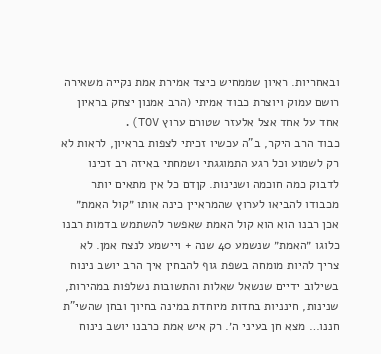ובאחריות. ראיון שממחיש כיצד אמירת אמת נקייה משאירה רושם עמוק ויוצרת כבוד אמיתי (הרב אמנון יצחק בראיון אחד על אחד אצל אלעזר שטורם ערוץ TOV).
כבוד הרב היקר, ב"ה עכשיו זכיתי לצפות בראיון, לראות לא רק לשמוע וכל רגע התמוגגתי ושמחתי באיזה רב זכינו לדבוק כמה חוכמה ושנינות. קןדם כל אין מתאים יותר מכבודו להביאו לערוץ שהמראיין כינה אותו ״קול האמת״ אכן רבנו הוא הוא קול האמת שאפשר להשתמש בדמות רבנו כלוגו ״האמת״ שנשמע 40 שנה + ויישמע לנצח אמן. לא צריך להיות מומחה בשפת גוף להבחין איך הרב יושב נינוח בשילוב ידיים שנשאל שאלות והתשובות נשלפות במהירות, שנינות, חינניות בחדות מיוחדת במינה בחיוך ובחן שהשי"ת חננו… מצא חן בעיני ה׳. רק איש אמת כרבנו יושב נינוח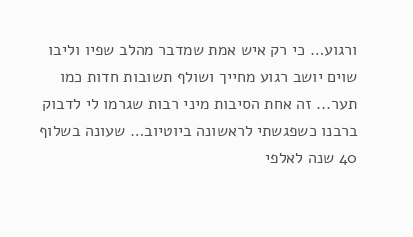ורגוע… כי רק איש אמת שמדבר מהלב שפיו וליבו שוים יושב רגוע מחייך ושולף תשובות חדות כמו תער... זה אחת הסיבות מיני רבות שגרמו לי לדבוק ברבנו כשפגשתי לראשונה ביוטיוב… שעונה בשלוף 40 שנה לאלפי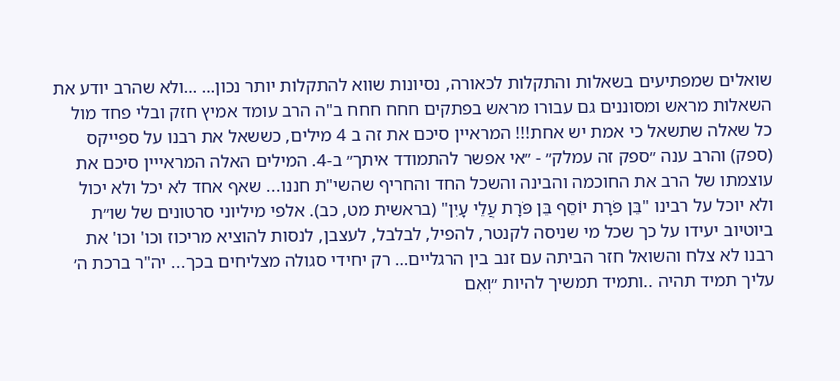שואלים שמפתיעים בשאלות והתקלות לכאורה, נסיונות שווא להתקלות יותר נכון… …ולא שהרב יודע את השאלות מראש ומסוננים גם עבורו מראש בפתקים חחח חחח ב"ה הרב עומד אמיץ חזק ובלי פחד מול כל שאלה שתשאל כי אמת יש אחת!!! המראיין סיכם את זה ב 4 מילים, כששאל את רבנו על ספייקס (ספק) והרב ענה ״ספק זה עמלק״ - ״אי אפשר להתמודד איתך״ ב-4. המילים האלה המראייין סיכם את עוצמתו של הרב את החוכמה והבינה והשכל החד והחריף שהשי"ת חננו... שאף אחד לא יכל ולא יכול ולא יוכל על רבינו "בֵּן פֹּרָת יוֹסֵף בֵּן פֹּרָת עֲלֵי עָיִן" (בראשית מט, כב). אלפי מיליוני סרטונים של שו״ת ביוטיוב יעידו על כך שכל מי שניסה לקנטר, להפיל, לבלבל, לעצבן, לנסות להוציא מריכוז וכו' וכו' את רבנו לא צלח והשואל חזר הביתה עם זנב בין הרגליים… רק יחידי סגולה מצליחים בכך... יה"ר ברכת ה׳ עליך תמיד תהיה ..ותמיד תמשיך להיות ״וְאִם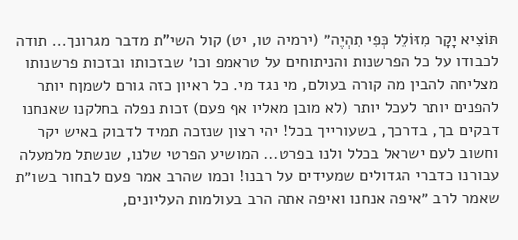תּוֹצִיא יָקָר מִזּוֹלֵל כְּפִי תִהְיֶה״ (ירמיה טו, יט) קול השי"ת מדבר מגרונך... תודה לכבודו על כל הפרשנות והניתוחים על טראמפ וכו׳ שבזכותו ובזכות פרשנותו מצליחה להבין מה קורה בעולם, מי נגד מי. כל ראיון כזה גורם לשמןח יותר להפנים יותר לעכל יותר (לא מובן מאליו אף פעם) זכות נפלה בחלקנו שאנחנו דבקים בך, בדרכך, בשעורייך בכל! יהי רצון שנזכה תמיד לדבוק באיש יקר וחשוב לעם ישראל בכלל ולנו בפרט... המושיע הפרטי שלנו, שנשתל מלמעלה עבורנו כדברי הגדולים שמעידים על רבנו! וכמו שהרב אמר פעם לבחור בשו״ת שאמר לרב ״איפה אנחנו ואיפה אתה הרב בעולמות העליונים,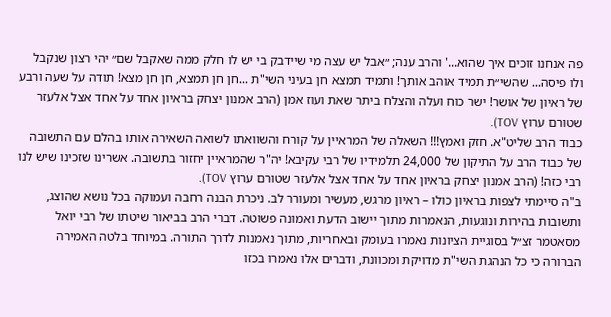פה אנחנו זוכים איך שהוא...' והרב ענה; ״אבל יש עצה מי שיידבק בי יש לו חלק ממה שאקבל שם״ יהי רצון שנקבל ולו פיסה... שהשי״ת תמיד אוהב אותך! ותמיד תמצא חן בעיני השי"ת ...חן חן תמצא, חן חן מצא! תודה על שעה ורבע של ראיון של אושר! ישר כוח ועלה והצלח ביתר שאת ועוז אמן (הרב אמנון יצחק בראיון אחד על אחד אצל אלעזר שטורם ערוץ TOV).
כבוד הרב שליט"א. חזק ואמץ!!! השאלה של המראיין על קורח והשוואתו לשואה השאירה אותו בהלם עם התשובה של כבוד הרב על התיקון של 24,000 תלמידיו של רבי עקיבא! יה"ר שהמראיין יחזור בתשובה. אשרינו שזכינו שיש לנו רבי כזה! (הרב אמנון יצחק בראיון אחד על אחד אצל אלעזר שטורם ערוץ TOV).
ב"ה סיימתי לצפות בראיון כולו – ראיון מרגש, מעשיר ומעורר לב. ניכרת הבנה רחבה ועמוקה בכל נושא שהוצג, ותשובות בהירות ונוגעות, הנאמרות מתוך יישוב הדעת ואמונה פשוטה. דברי הרב בביאור שיטתו של רבי יואל מסאטמר זצ״ל בסוגיית הציונות נאמרו בעומק ובאחריות, מתוך נאמנות לדרך התורה. במיוחד בלטה האמירה הברורה כי כל הנהגת השי"ת מדויקת ומכוונת, ודברים אלו נאמרו בכזו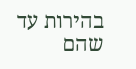בהירות עד שהם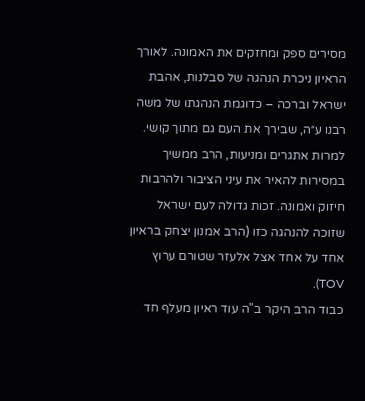מסירים ספק ומחזקים את האמונה. לאורך הראיון ניכרת הנהגה של סבלנות, אהבת ישראל וברכה – כדוגמת הנהגתו של משה רבנו ע״ה, שבירך את העם גם מתוך קושי. למרות אתגרים ומניעות, הרב ממשיך במסירות להאיר את עיני הציבור ולהרבות חיזוק ואמונה. זכות גדולה לעם ישראל שזוכה להנהגה כזו (הרב אמנון יצחק בראיון אחד על אחד אצל אלעזר שטורם ערוץ TOV).
כבוד הרב היקר ב"ה עוד ראיון מעלף חד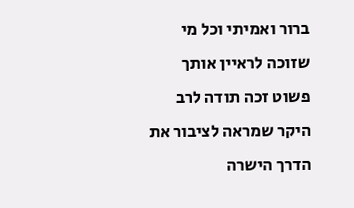ברור ואמיתי וכל מי שזוכה לראיין אותך פשוט זכה תודה לרב היקר שמראה לציבור את הדרך הישרה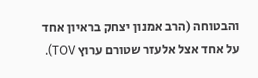והבטוחה (הרב אמנון יצחק בראיון אחד על אחד אצל אלעזר שטורם ערוץ TOV).